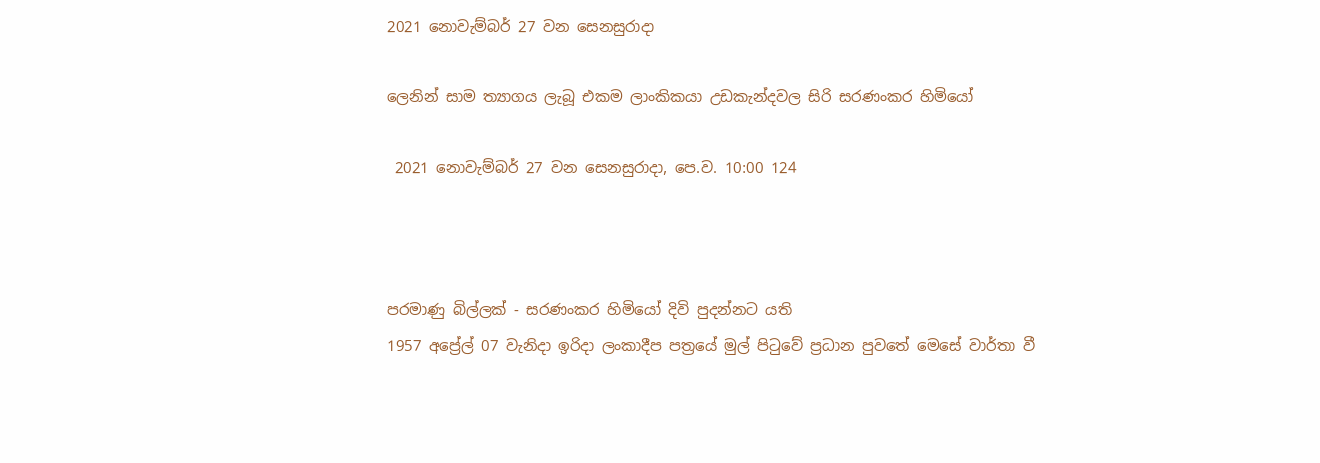2021 නොවැම්බර් 27 වන සෙනසුරාදා

ලෙනින් සාම ත්‍යාගය ලැබූ එකම ලාංකිකයා උඩකැන්දවල සිරි සරණංකර හිමියෝ

 2021 නොවැම්බර් 27 වන සෙනසුරාදා, පෙ.ව. 10:00 124



පරමාණු බිල්ලක් - සරණංකර හිමියෝ දිවි පුදන්නට යති
1957 අප්‍රේල් 07 වැනිදා ඉරිදා ලංකාදීප පත්‍රයේ මුල් පිටුවේ ප්‍රධාන පුවතේ මෙසේ වාර්තා වී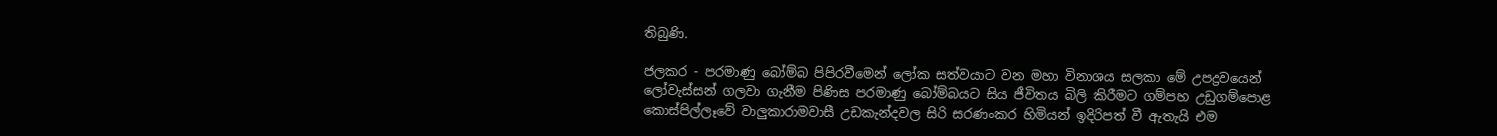තිබුණි.

ජලකර - පරමාණු බෝම්බ පිපිරවීමෙන් ලෝක සත්වයාට වන මහා විනාශය සලකා මේ උපද්‍රවයෙන් ලෝවැස්සන් ගලවා ගැනීම පිණිස පරමාණු බෝම්බයට සිය ජීවිතය බිලි කිරීමට ගම්පහ උඩුගම්පොළ කොස්පිල්ලෑවේ වාලුකාරාමවාසී උඩකැන්දවල සිරි සරණංකර හිමියන් ඉදිරිපත් වී ඇතැයි එම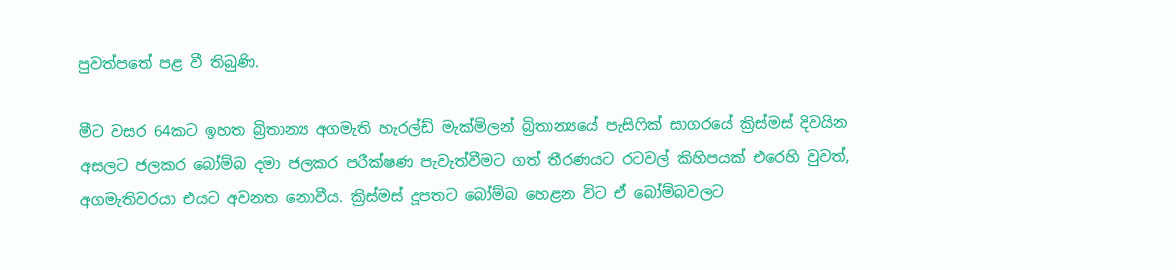පුවත්පතේ පළ වී තිබුණි.

මීට වසර 64කට ඉහත බ්‍රිතාන්‍ය අගමැති හැරල්ඩ් මැක්මිලන් බ්‍රිතාන්‍යයේ පැසිෆික් සාගරයේ ක්‍රිස්මස් දිවයින අසලට ජලකර බෝම්බ දමා ජලකර පරීක්ෂණ පැවැත්වීමට ගත් තීරණයට රටවල් කිහිපයක් එරෙහි වුවත්, අගමැතිවරයා එයට අවනත නොවීය. ක්‍රිස්මස් දූපතට බෝම්බ හෙළන විට ඒ බෝම්බවලට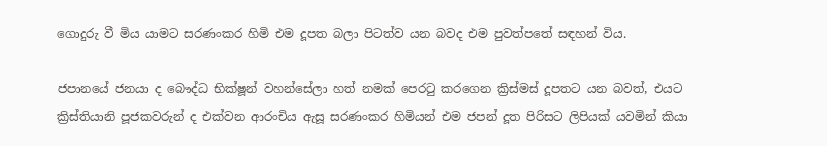ගොදුරු වී මිය යාමට සරණංකර හිමි එම දූපත බලා පිටත්ව යන බවද එම පුවත්පතේ සඳහන් විය.

ජපානයේ ජනයා ද බෞද්ධ භික්ෂූන් වහන්සේලා හත් නමක් පෙරටු කරගෙන ක්‍රිස්මස් දූපතට යන බවත්, එයට ක්‍රිස්තියානි පූජකවරුන් ද එක්වන ආරංචිය ඇසූ සරණංකර හිමියන් එම ජපන් දූත පිරිසට ලිපියක් යවමින් කියා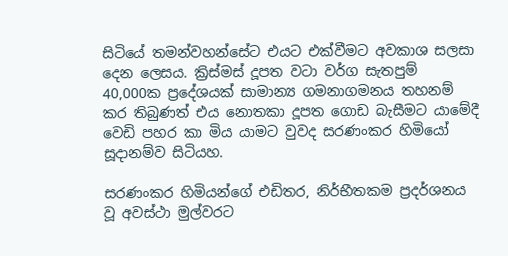සිටියේ තමන්වහන්සේට එයට එක්වීමට අවකාශ සලසා දෙන ලෙසය. ක්‍රිස්මස් දූපත වටා වර්ග සැතපුම් 40,000ක ප්‍රදේශයක් සාමාන්‍ය ගමනාගමනය තහනම් කර තිබුණත් එය නොතකා දූපත ගොඩ බැසීමට යාමේදී වෙඩි පහර කා මිය යාමට වුවද සරණංකර හිමියෝ සූදානම්ව සිටියහ.

සරණංකර හිමියන්ගේ එඩිතර, නිර්භීතකම ප්‍රදර්ශනය වූ අවස්ථා මුල්වරට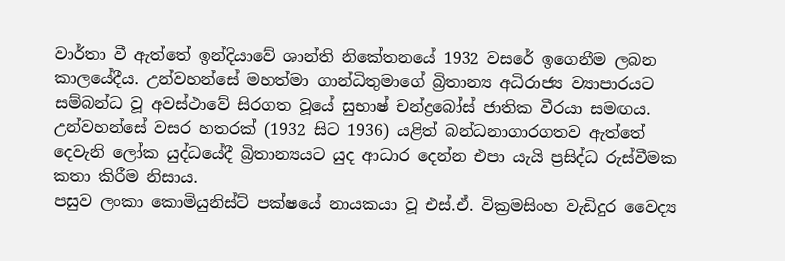වාර්තා වී ඇත්තේ ඉන්දියාවේ ශාන්ති නිකේතනයේ 1932 වසරේ ඉගෙනීම ලබන කාලයේදීය. උන්වහන්සේ මහත්මා ගාන්ධිතුමාගේ බ්‍රිතාන්‍ය අධිරාජ්‍ය ව්‍යාපාරයට සම්බන්ධ වූ අවස්ථාවේ සිරගත වූයේ සුභාෂ් චන්ද්‍රබෝස් ජාතික වීරයා සමඟය. උන්වහන්සේ වසර හතරක් (1932 සිට 1936) යළිත් බන්ධනාගාරගතව ඇත්තේ දෙවැනි ලෝක යුද්ධයේදී බ්‍රිතාන්‍යයට යුද ආධාර දෙන්න එපා යැයි ප්‍රසිද්ධ රුස්වීමක කතා කිරීම නිසාය.
පසුව ලංකා කොමියුනිස්ට් පක්ෂයේ නායකයා වූ එස්.ඒ. වික්‍රමසිංහ වැඩිදුර වෛද්‍ය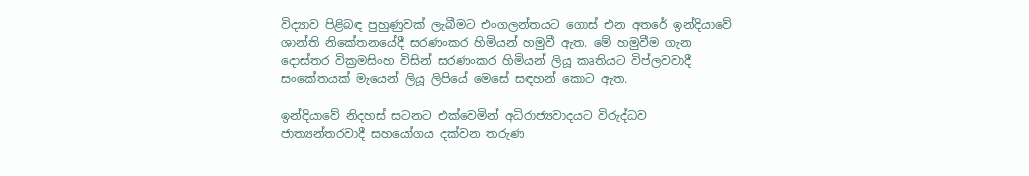විද්‍යාව පිළිබඳ පුහුණුවක් ලැබීමට එංගලන්තයට ගොස් එන අතරේ ඉන්දියාවේ ශාන්ති නිකේතනයේදී සරණංකර හිමියන් හමුවී ඇත. මේ හමුවීම ගැන දොස්තර වික්‍රමසිංහ විසින් සරණංකර හිමියන් ලියූ කෘතියට විප්ලවවාදී සංකේතයක් මැයෙන් ලියූ ලිපියේ මෙසේ සඳහන් කොට ඇත.

ඉන්දියාවේ නිදහස් සටනට එක්වෙමින් අධිරාජ්‍යවාදයට විරුද්ධව ජාත්‍යන්තරවාදී සහයෝගය දක්වන තරුණ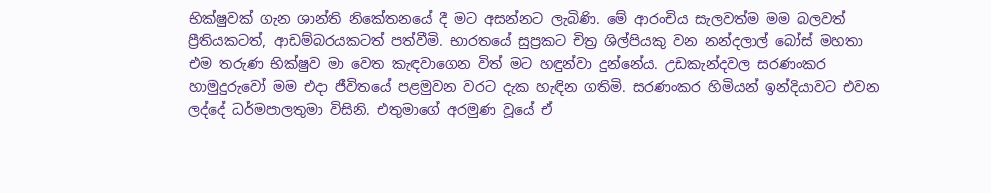භික්ෂුවක් ගැන ශාන්ති නිකේතනයේ දී මට අසන්නට ලැබිණි. මේ ආරංචිය සැලවත්ම මම බලවත් ප්‍රීතියකටත්, ආඩම්බරයකටත් පත්වීමි. භාරතයේ සුප්‍රකට චිත්‍ර ශිල්පියකු වන නන්දලාල් බෝස් මහතා එම තරුණ භික්ෂුව මා වෙත කැඳවාගෙන විත් මට හඳුන්වා දුන්නේය. උඩකැන්දවල සරණංකර හාමුදුරුවෝ මම එදා ජීවිතයේ පළමුවන වරට දැක හැඳින ගතිමි. සරණංකර හිමියන් ඉන්දියාවට එවන ලද්දේ ධර්මපාලතුමා විසිනි. එතුමාගේ අරමුණ වූයේ ඒ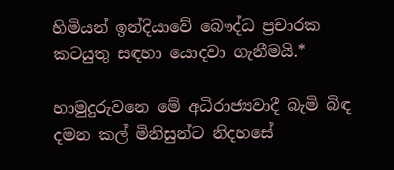හිමියන් ඉන්දියාවේ බෞද්ධ ප්‍රචාරක කටයුතු සඳහා යොදවා ගැනීමයි.*

හාමුදුරුවනෙ මේ අධිරාජ්‍යවාදී බැමි බිඳ දමන කල් මිනිසුන්ට නිදහසේ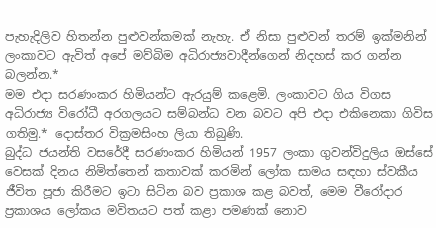පැහැදිලිව හිතන්න පුළුවන්කමක් නැහැ. ඒ නිසා පුළුවන් තරම් ඉක්මනින් ලංකාවට ඇවිත් අපේ මව්බිම අධිරාජ්‍යවාදීන්ගෙන් නිදහස් කර ගන්න බලන්න.*
මම එදා සරණංකර හිමියන්ට ඇරයුම් කළෙමි. ලංකාවට ගිය විගස අධිරාජ්‍ය විරෝධී අරගලයට සම්බන්ධ වන බවට අපි එදා එකිනෙකා ගිවිස ගතිමු.* දොස්තර වික්‍රමසිංහ ලියා තිබුණි.
බුද්ධ ජයන්ති වසරේදී සරණංකර හිමියන් 1957 ලංකා ගුවන්විදුලිය ඔස්සේ වෙසක් දිනය නිමිත්තෙන් කතාවක් කරමින් ලෝක සාමය සඳහා ස්වකීය ජීවිත පූජා කිරීමට ඉටා සිටින බව ප්‍රකාශ කළ බවත්, මෙම වීරෝදාර ප්‍රකාශය ලෝකය මවිතයට පත් කළා පමණක් නොව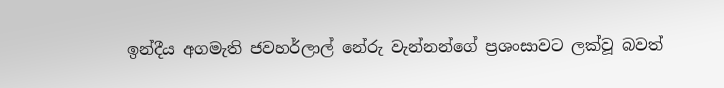ඉන්දීය අගමැති ජවහර්ලාල් නේරු වැන්නන්ගේ ප්‍රශංසාවට ලක්වූ බවත්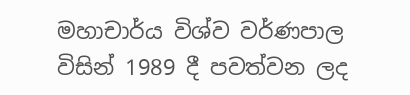මහාචාර්ය විශ්ව වර්ණපාල විසින් 1989 දී පවත්වන ලද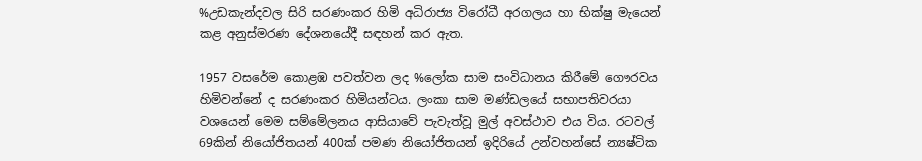%උඩකැන්දවල සිරි සරණංකර හිමි අධිරාජ්‍ය විරෝධී අරගලය හා භික්ෂු මැයෙන් කළ අනුස්මරණ දේශනයේදී සඳහන් කර ඇත.

1957 වසරේම කොළඹ පවත්වන ලද %ලෝක සාම සංවිධානය කිරීමේ ගෞරවය හිමිවන්නේ ද සරණංකර හිමියන්ටය. ලංකා සාම මණ්ඩලයේ සභාපතිවරයා වශයෙන් මෙම සම්මේලනය ආසියාවේ පැවැත්වූ මුල් අවස්ථාව එය විය. රටවල් 69කින් නියෝජිතයන් 400ක් පමණ නියෝජිතයන් ඉදිරියේ උන්වහන්සේ න්‍යෂ්ටික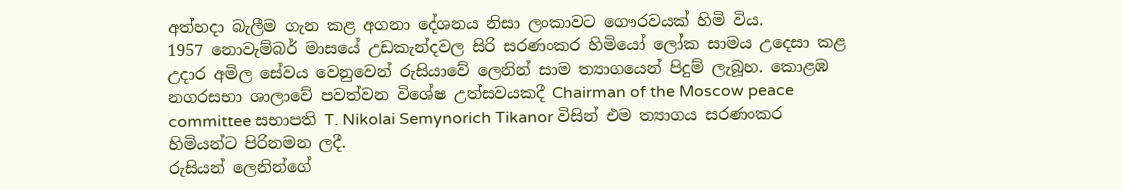අත්හදා බැලීම ගැන කළ අගනා දේශනය නිසා ලංකාවට ගෞරවයක් හිමි විය.
1957 නොවැම්බර් මාසයේ උඩකැන්දවල සිරි සරණංකර හිමියෝ ලෝක සාමය උදෙසා කළ උදාර අමිල සේවය වෙනුවෙන් රුසියාවේ ලෙනින් සාම ත්‍යාගයෙන් පිදුම් ලැබූහ. කොළඹ නගරසභා ශාලාවේ පවත්වන විශේෂ උත්සවයකදී Chairman of the Moscow peace committee සභාපති T. Nikolai Semynorich Tikanor විසින් එම ත්‍යාගය සරණංකර හිමියන්ට පිරිනමන ලදී.
රුසියන් ලෙනින්ගේ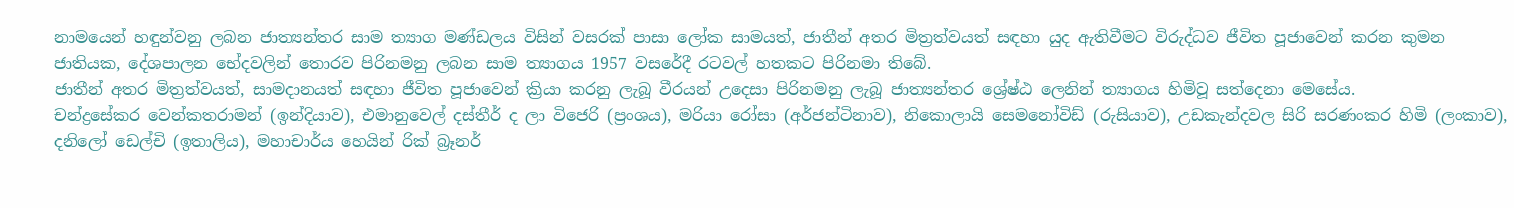නාමයෙන් හඳුන්වනු ලබන ජාත්‍යන්තර සාම ත්‍යාග මණ්ඩලය විසින් වසරක් පාසා ලෝක සාමයත්, ජාතීන් අතර මිත්‍රත්වයත් සඳහා යුද ඇතිවීමට විරුද්ධව ජීවිත පූජාවෙන් කරන කුමන ජාතියක, දේශපාලන භේදවලින් තොරව පිරිනමනු ලබන සාම ත්‍යාගය 1957 වසරේදී රටවල් හතකට පිරිනමා තිබේ.
ජාතීන් අතර මිත්‍රත්වයත්, සාමදානයත් සඳහා ජීවිත පූජාවෙන් ක්‍රියා කරනු ලැබූ වීරයන් උදෙසා පිරිනමනු ලැබූ ජාත්‍යන්තර ශ්‍රේෂ්ඨ ලෙනින් ත්‍යාගය හිමිවූ සත්දෙනා මෙසේය.
චන්ද්‍රසේකර වෙන්කතරාමන් (ඉන්දියාව), එමානුවෙල් දස්තීර් ද ලා විජෙරි (ප්‍රංශය), මරියා රෝසා (අර්ජන්ටිනාව), නිකොලායි සෙමනෝවිඩ් (රුසියාව), උඩකැන්දවල සිරි සරණංකර හිමි (ලංකාව), දනිලෝ ඩෙල්චි (ඉතාලිය), මහාචාර්ය හෙයින් රික් බ්‍රෑනර්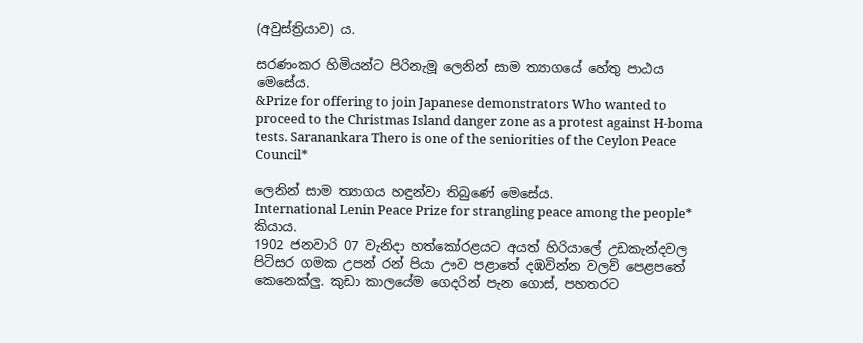(අවුස්ත්‍රියාව) ය.

සරණංකර හිමියන්ට පිරිනැමූ ලෙනින් සාම ත්‍යාගයේ හේතු පාඨය මෙසේය.
&Prize for offering to join Japanese demonstrators Who wanted to proceed to the Christmas Island danger zone as a protest against H-boma tests. Saranankara Thero is one of the seniorities of the Ceylon Peace Council*

ලෙනින් සාම ත්‍යාගය හඳුන්වා තිබුණේ මෙසේය.
International Lenin Peace Prize for strangling peace among the people* කියාය.
1902 ජනවාරි 07 වැනිදා හත්කෝරළයට අයත් හිරියාලේ උඩකැන්දවල පිටිසර ගමක උපන් රන් පියා ඌව පළාතේ දඹවින්න වලව් පෙළපතේ කෙනෙක්ලු. කුඩා කාලයේම ගෙදරින් පැන ගොස්, පහතරට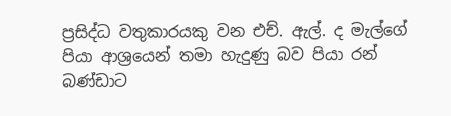ප්‍රසිද්ධ වතුකාරයකු වන එච්. ඇල්. ද මැල්ගේ පියා ආශ්‍රයෙන් තමා හැදුණු බව පියා රන් බණ්ඩාට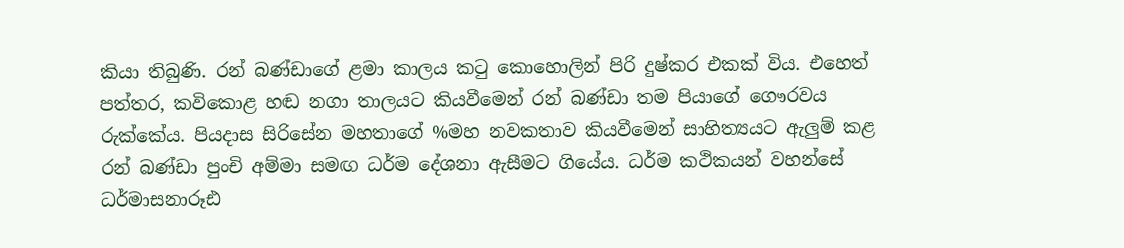කියා තිබුණි. රන් බණ්ඩාගේ ළමා කාලය කටු කොහොලින් පිරි දුෂ්කර එකක් විය. එහෙත් පත්තර, කවිකොළ හඬ නගා තාලයට කියවීමෙන් රන් බණ්ඩා තම පියාගේ ගෞරවය රුක්කේය. පියදාස සිරිසේන මහතාගේ %මහ නවකතාව කියවීමෙන් සාහිත්‍යයට ඇලුම් කළ රන් බණ්ඩා පුංචි අම්මා සමඟ ධර්ම දේශනා ඇසීමට ගියේය. ධර්ම කථිකයන් වහන්සේ ධර්මාසනාරූඪ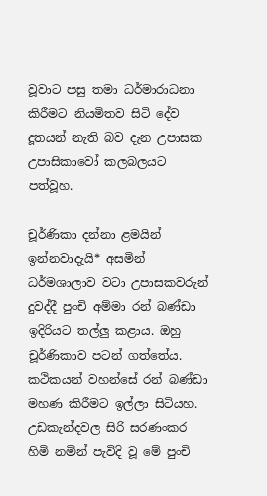වූවාට පසු තමා ධර්මාරාධනා කිරීමට නියමිතව සිටි දේව දූතයන් නැති බව දැන උපාසක උපාසිකාවෝ කලබලයට පත්වූහ.

චූර්ණිකා දන්නා ළමයින් ඉන්නවාදැයි* අසමින් ධර්මශාලාව වටා උපාසකවරුන් දුවද්දී පුංචි අම්මා රන් බණ්ඩා ඉදිරියට තල්ලු කළාය. ඔහු චූර්ණිකාව පටන් ගත්තේය. කථිකයන් වහන්සේ රන් බණ්ඩා මහණ කිරීමට ඉල්ලා සිටියහ.
උඩකැන්දවල සිරි සරණංකර හිමි නමින් පැවිදි වූ මේ පුංචි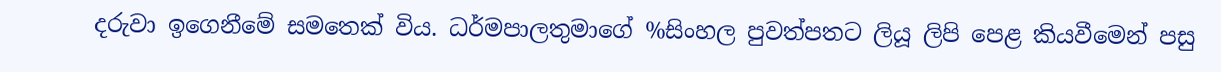දරුවා ඉගෙනීමේ සමතෙක් විය. ධර්මපාලතුමාගේ %සිංහල පුවත්පතට ලියූ ලිපි පෙළ කියවීමෙන් පසු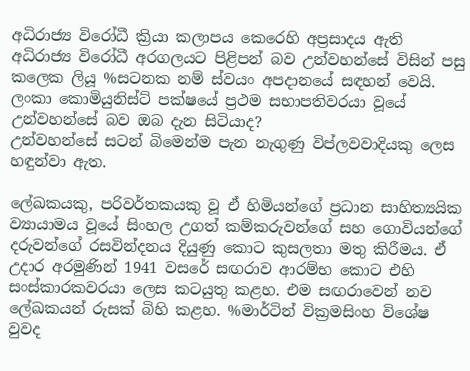අධිරාජ්‍ය විරෝධී ක්‍රියා කලාපය කෙරෙහි අප්‍රසාදය ඇති අධිරාජ්‍ය විරෝධී අරගලයට පිළිපන් බව උන්වහන්සේ විසින් පසු කලෙක ලියූ %සටනක නම් ස්වයං අපදානයේ සඳහන් වෙයි.
ලංකා කොමියුනිස්ට් පක්ෂයේ ප්‍රථම සභාපතිවරයා වූයේ උන්වහන්සේ බව ඔබ දැන සිටියාද?
උන්වහන්සේ සටන් බිමෙන්ම පැන නැගුණු විප්ලවවාදියකු ලෙස හඳුන්වා ඇත.

ලේඛකයකු, පරිවර්තකයකු වූ ඒ හිමියන්ගේ ප්‍රධාන සාහිත්‍යයික ව්‍යායාමය වූයේ සිංහල උගත් කම්කරුවන්ගේ සහ ගොවියන්ගේ දරුවන්ගේ රසවින්දනය දියුණු කොට කුසලතා මතු කිරීමය. ඒ උදාර අරමුණින් 1941 වසරේ සඟරාව ආරම්භ කොට එහි සංස්කාරකවරයා ලෙස කටයුතු කළහ. එම සඟරාවෙන් නව ලේඛකයන් රුසක් බිහි කළහ. %මාර්ටින් වික්‍රමසිංහ විශේෂ වුවද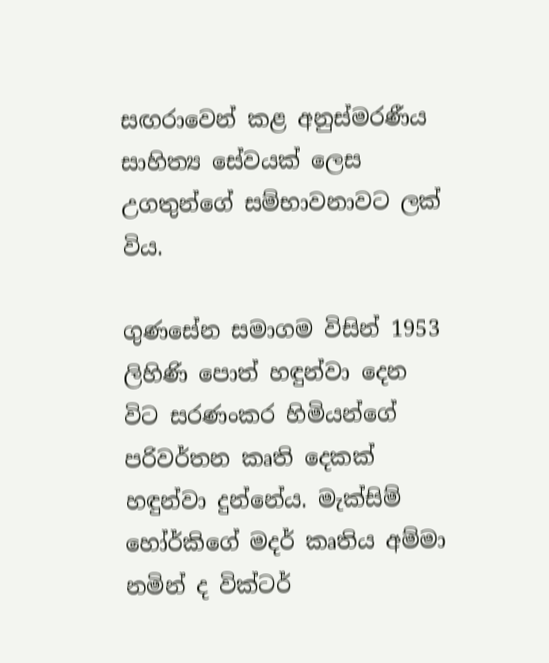සඟරාවෙන් කළ අනුස්මරණීය සාහිත්‍ය සේවයක් ලෙස උගතුන්ගේ සම්භාවනාවට ලක් විය.

ගුණසේන සමාගම විසින් 1953 ලිහිණි පොත් හඳුන්වා දෙන විට සරණංකර හිමියන්ගේ පරිවර්තන කෘති දෙකක් හඳුන්වා දුන්නේය. මැක්සිම් හෝර්කිගේ මදර් කෘතිය අම්මා නමින් ද වික්ටර්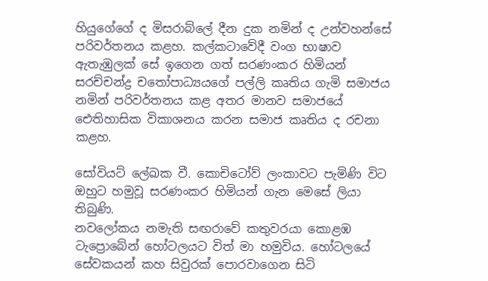හියුගේගේ ද මිසරාබ්ලේ දීන දුක නමින් ද උන්වහන්සේ පරිවර්තනය කළහ. කල්කටාවේදී වංග භාෂාව ඇතැඹුලක් සේ ඉගෙන ගත් සරණංකර හිමියන් සරච්චන්ද්‍ර චතෝපාධ්‍යයගේ පල්ලි කෘතිය ගැමි සමාජය නමින් පරිවර්තනය කළ අතර මානව සමාජයේ ඓතිහාසික විකාශනය කරන සමාජ කෘතිය ද රචනා කළහ.

සෝවියට් ලේඛක වී. කොචිටෝව් ලංකාවට පැමිණි විට ඔහුට හමුවූ සරණංකර හිමියන් ගැන මෙසේ ලියා තිබුණි.
නවලෝකය නමැති සඟරාවේ කතුවරයා කොළඹ ටැප්‍රොබේන් හෝටලයට විත් මා හමුවිය. හෝටලයේ සේවකයන් කහ සිවුරක් පොරවාගෙන සිටි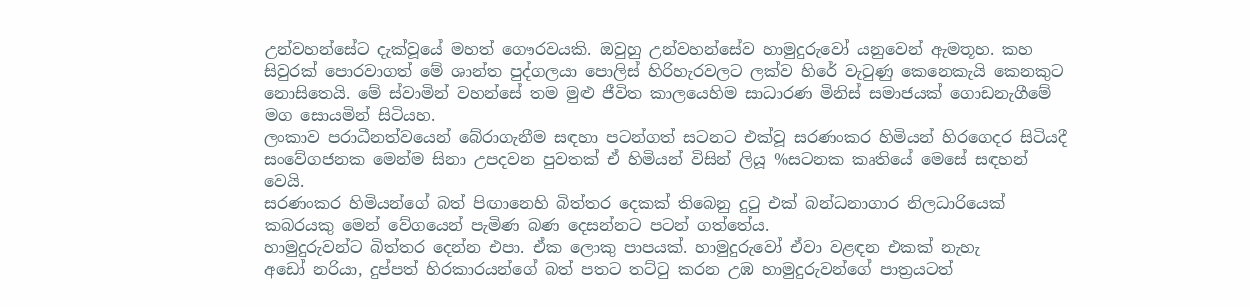උන්වහන්සේට දැක්වූයේ මහත් ගෞරවයකි. ඔවුහු උන්වහන්සේව හාමුදුරුවෝ යනුවෙන් ඇමතූහ. කහ සිවුරක් පොරවාගත් මේ ශාන්ත පුද්ගලයා පොලිස් හිරිහැරවලට ලක්ව හිරේ වැටුණු කෙනෙකැයි කෙනකුට නොසිතෙයි. මේ ස්වාමින් වහන්සේ තම මුළු ජීවිත කාලයෙහිම සාධාරණ මිනිස් සමාජයක් ගොඩනැගීමේ මග සොයමින් සිටියහ.
ලංකාව පරාධීනත්වයෙන් බේරාගැනීම සඳහා පටන්ගත් සටනට එක්වූ සරණංකර හිමියන් හිරගෙදර සිටියදී සංවේගජනක මෙන්ම සිනා උපදවන පුවතක් ඒ හිමියන් විසින් ලියූ %සටනක කෘතියේ මෙසේ සඳහන් වෙයි.
සරණංකර හිමියන්ගේ බත් පිඟානෙහි බිත්තර දෙකක් තිබෙනු දුටු එක් බන්ධනාගාර නිලධාරියෙක් කබරයකු මෙන් වේගයෙන් පැමිණ බණ දෙසන්නට පටන් ගත්තේය.
හාමුදුරුවන්ට බිත්තර දෙන්න එපා. ඒක ලොකු පාපයක්. හාමුදුරුවෝ ඒවා වළඳන එකක් නැහැ
අඩෝ නරියා, දුප්පත් හිරකාරයන්ගේ බත් පතට තට්ටු කරන උඹ හාමුදුරුවන්ගේ පාත්‍රයටත්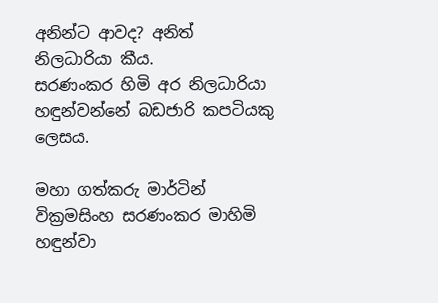අනින්ට ආවද? අනිත් නිලධාරියා කීය.
සරණංකර හිමි අර නිලධාරියා හඳුන්වන්නේ බඩජාරි කපටියකු ලෙසය.

මහා ගත්කරු මාර්ටින් වික්‍රමසිංහ සරණංකර මාහිමි හඳුන්වා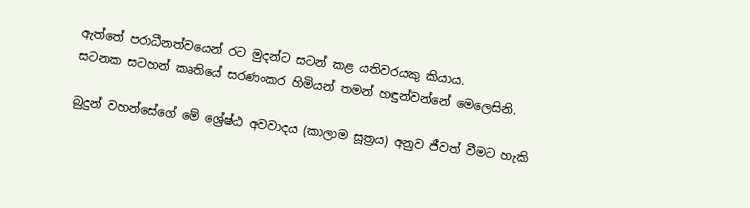ඇත්තේ පරාධීනත්වයෙන් රට මුදන්ට සටන් කළ යතිවරයකු කියාය.
සටනක සටහන් කෘතියේ සරණංකර හිමියන් තමන් හඳුන්වන්නේ මෙලෙසිනි.

බුදුන් වහන්සේගේ මේ ශ්‍රේෂ්ඨ අවවාදය (කාලාම සූත්‍රය) අනුව ජීවත් වීමට හැකි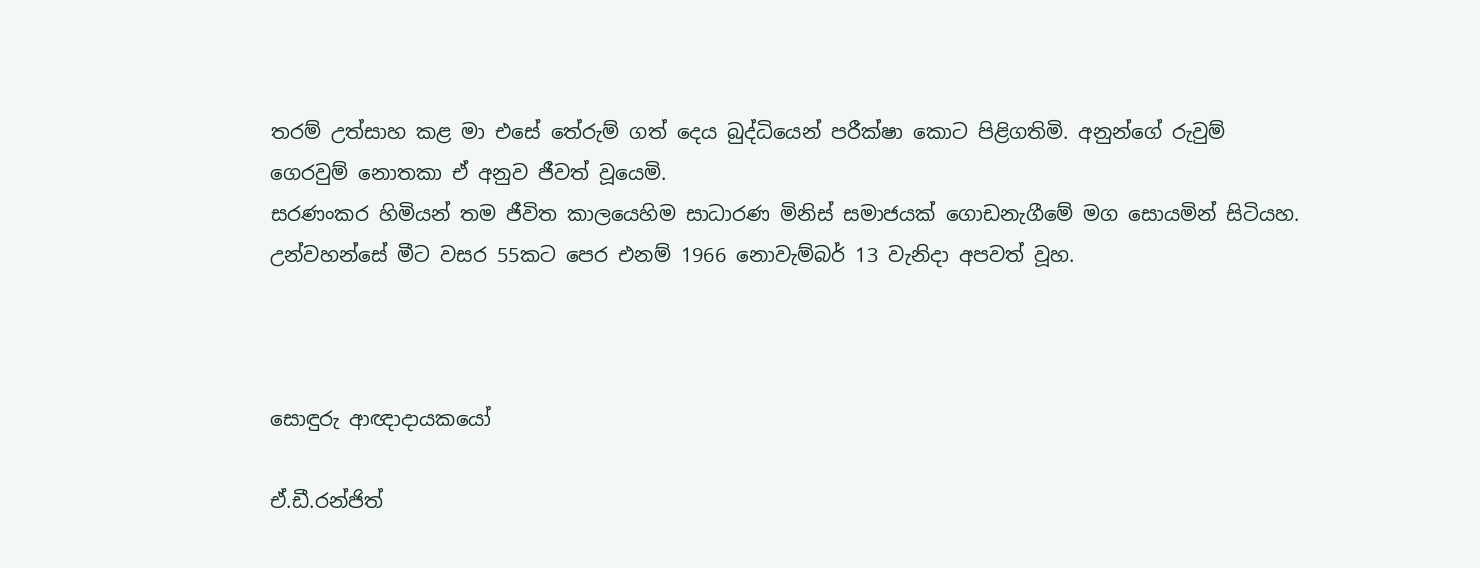තරම් උත්සාහ කළ මා එසේ තේරුම් ගත් දෙය බුද්ධියෙන් පරීක්ෂා කොට පිළිගතිමි. අනුන්ගේ රුවුම් ගෙරවුම් නොතකා ඒ අනුව ජීවත් වූයෙමි.
සරණංකර හිමියන් තම ජීවිත කාලයෙහිම සාධාරණ මිනිස් සමාජයක් ගොඩනැගීමේ මග සොයමින් සිටියහ. උන්වහන්සේ මීට වසර 55කට පෙර එනම් 1966 නොවැම්බර් 13 වැනිදා අපවත් වූහ.



සොඳුරු ආඥාදායකයෝ

ඒ.ඩී.රන්ජිත්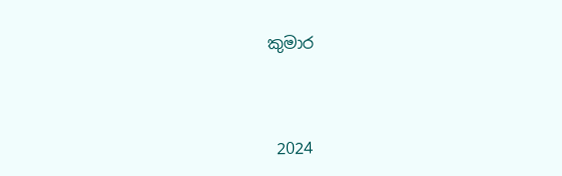කුමාර



 2024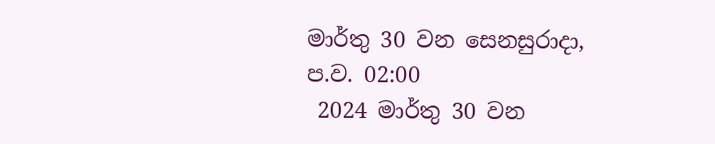මාර්තු 30 වන සෙනසුරාදා, ප.ව. 02:00
 2024 මාර්තු 30 වන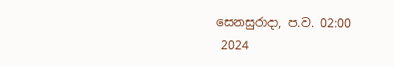සෙනසුරාදා, ප.ව. 02:00
 2024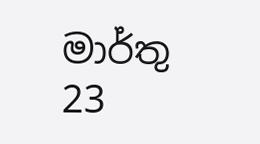මාර්තු 23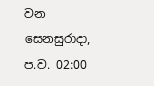වන සෙනසුරාදා, ප.ව. 02:00